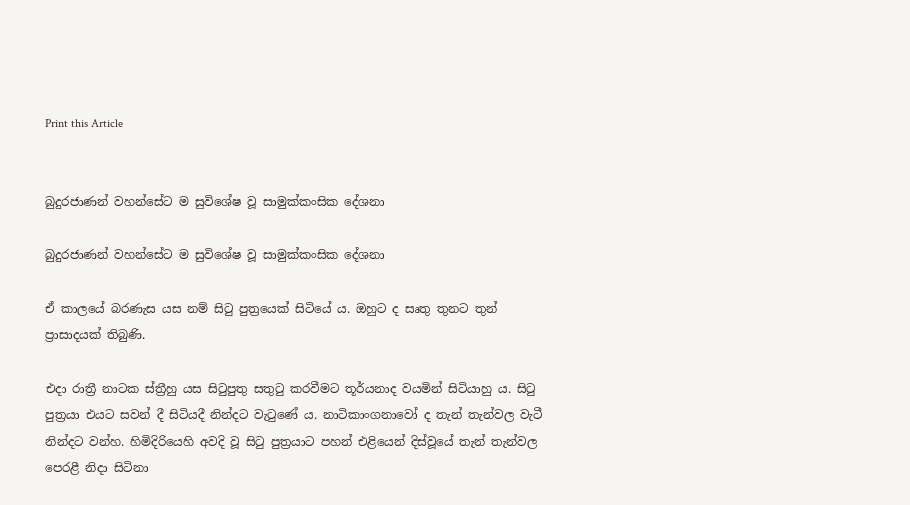Print this Article


බුදුරජාණන් වහන්සේට ම සුවිශේෂ වූ සාමුක්කංසික දේශනා

බුදුරජාණන් වහන්සේට ම සුවිශේෂ වූ සාමුක්කංසික දේශනා

ඒ කාලයේ බරණැස යස නම් සිටු පුත්‍රයෙක් සිටියේ ය. ඔහුට ද සෘතු තුනට තුන් ප්‍රාසාදයක් තිබුණි.

එදා රාත්‍රී නාටක ස්ත්‍රීහු යස සිටුපුතු සතුටු කරවීමට තූර්යනාද වයමින් සිටියාහු ය. සිටු පුත්‍රයා එයට සවන් දී සිටියදී නින්දට වැටුණේ ය. නාටිකාංගනාවෝ ද තැන් තැන්වල වැටී නින්දට වන්හ. හිමිදිරියෙහි අවදි වූ සිටු පුත්‍රයාට පහන් එළියෙන් දිස්වූයේ තැන් තැන්වල පෙරළී නිදා සිටිනා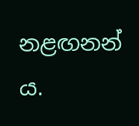නළඟනන් ය.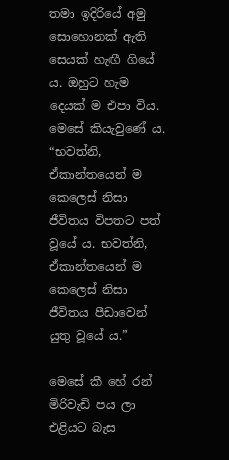තමා ඉදිරියේ අමු සොහොනක් ඇති සෙයක් හැඟී ගියේ ය. ඔහුට හැම දෙයක් ම එපා විය. මෙසේ කියැවුණේ ය. “භවත්නි, ඒකාන්තයෙන් ම කෙලෙස් නිසා ජීවිතය විපතට පත් වූයේ ය. භවත්නි, ඒකාන්තයෙන් ම කෙලෙස් නිසා ජීවිතය පීඩාවෙන් යුතු වූයේ ය.”

මෙසේ කී හේ රන් මිරිවැඩි පය ලා එළියට බැස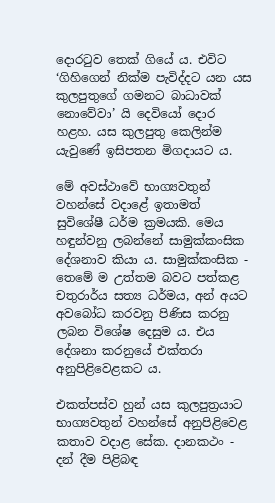දොරටුව තෙක් ගියේ ය. එවිට ‘ගිහිගෙන් නික්ම පැවිද්දට යන යස කුලපුතුගේ ගමනට බාධාවක් නොවේවා’ යි දෙවියෝ දොර හළහ. යස කුලපුතු කෙලින්ම යැවුණේ ඉසිපතන මිගදායට ය.

මේ අවස්ථාවේ භාග්‍යවතුන් වහන්සේ වදාළේ ඉතාමත් සුවිශේෂී ධර්ම ක්‍රමයකි. මෙය හඳුන්වනු ලබන්නේ සාමුක්කංසික දේශනාව කියා ය. සාමුක්කංසික - තෙමේ ම උත්තම බවට පත්කළ චතුරාර්ය සත්‍ය ධර්මය, අන් අයට අවබෝධ කරවනු පිණිස කරනු ලබන විශේෂ දෙසුම ය. එය දේශනා කරනුයේ එක්තරා අනුපිළිවෙළකට ය.

එකත්පස්ව හුන් යස කුලපුත්‍රයාට භාග්‍යවතුන් වහන්සේ අනුපිළිවෙළ කතාව වදාළ සේක. දානකථං - දන් දීම පිළිබඳ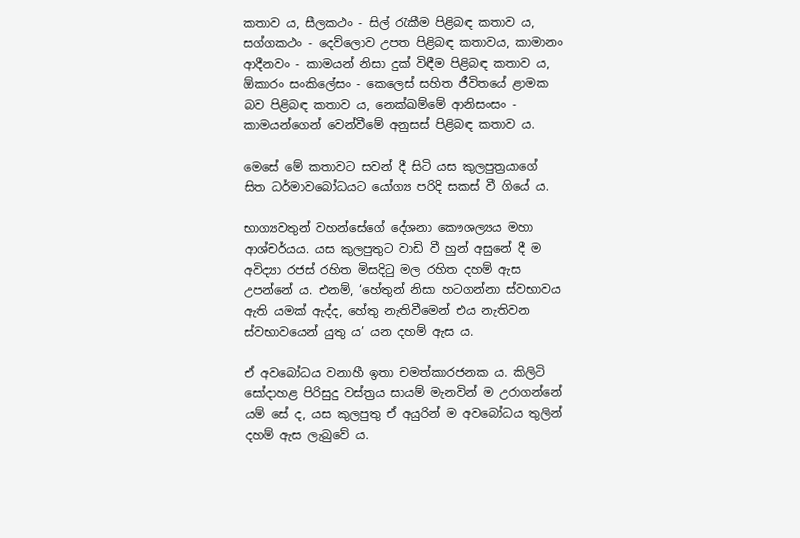කතාව ය, සීලකථං - සිල් රැකීම පිළිබඳ කතාව ය, සග්ගකථං - දෙව්ලොව උපත පිළිබඳ කතාවය, කාමානං ආදීනවං - කාමයන් නිසා දුක් විඳීම පිළිබඳ කතාව ය, ඕකාරං සංකිලේසං - කෙලෙස් සහිත ජීවිතයේ ළාමක බව පිළිබඳ කතාව ය, නෙක්ඛම්මේ ආනිසංසං - කාමයන්ගෙන් වෙන්වීමේ අනුසස් පිළිබඳ කතාව ය.

මෙසේ මේ කතාවට සවන් දී සිටි යස කුලපුත්‍රයාගේ සිත ධර්මාවබෝධයට යෝග්‍ය පරිදි සකස් වී ගියේ ය.

භාග්‍යවතුන් වහන්සේගේ දේශනා කෞශල්‍යය මහා ආශ්චර්යය. යස කුලපුතුට වාඩි වී හුන් අසුනේ දී ම අවිද්‍යා රජස් රහිත මිසදිටු මල රහිත දහම් ඇස උපන්නේ ය. එනම්, ‘හේතුන් නිසා හටගන්නා ස්වභාවය ඇති යමක් ඇද්ද, හේතු නැතිවීමෙන් එය නැතිවන ස්වභාවයෙන් යුතු ය’ යන දහම් ඇස ය.

ඒ අවබෝධය වනාහී ඉතා චමත්කාරජනක ය. කිලිටි සෝදාහළ පිරිසුදු වස්ත්‍රය සායම් මැනවින් ම උරාගන්නේ යම් සේ ද, යස කුලපුතු ඒ අයුරින් ම අවබෝධය තුලින් දහම් ඇස ලැබුවේ ය.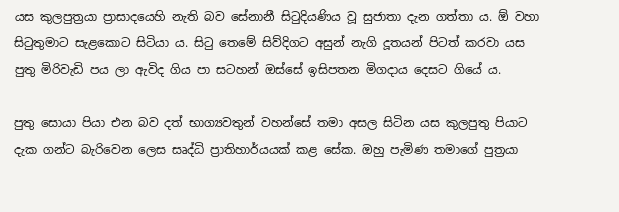යස කුලපුත්‍රයා ප්‍රාසාදයෙහි නැති බව සේනානී සිටුදියණිය වූ සුජාතා දැන ගත්තා ය. ඕ වහා සිටුතුමාට සැළකොට සිටියා ය. සිටු තෙමේ සිව්දිගට අසුන් නැගි දූතයන් පිටත් කරවා යස පුතු මිරිවැඩි පය ලා ඇවිද ගිය පා සටහන් ඔස්සේ ඉසිපතන මිගදාය දෙසට ගියේ ය.

පුතු සොයා පියා එන බව දත් භාග්‍යවතුන් වහන්සේ තමා අසල සිටින යස කුලපුතු පියාට දැක ගන්ට බැරිවෙන ලෙස සෘද්ධි ප්‍රාතිහාර්යයක් කළ සේක. ඔහු පැමිණ තමාගේ පුත්‍රයා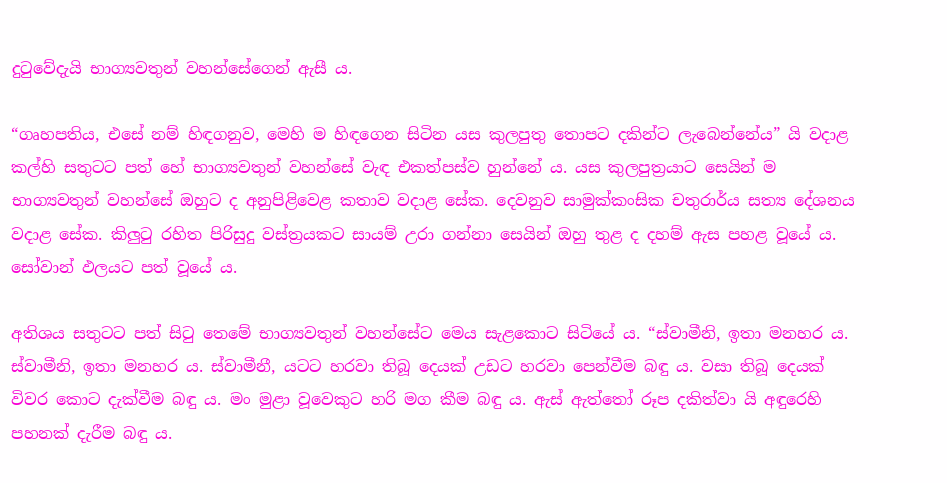දුටුවේදැයි භාග්‍යවතුන් වහන්සේගෙන් ඇසී ය.

“ගෘහපතිය, එසේ නම් හිඳගනුව, මෙහි ම හිඳගෙන සිටින යස කුලපුතු තොපට දකින්ට ලැබෙන්නේය” යි වදාළ කල්හි සතුටට පත් හේ භාග්‍යවතුන් වහන්සේ වැඳ එකත්පස්ව හුන්නේ ය. යස කුලපුත්‍රයාට සෙයින් ම භාග්‍යවතුන් වහන්සේ ඔහුට ද අනුපිළිවෙළ කතාව වදාළ සේක. දෙවනුව සාමුක්කංසික චතුරාර්ය සත්‍ය දේශනය වදාළ සේක. කිලුටු රහිත පිරිසුදු වස්ත්‍රයකට සායම් උරා ගන්නා සෙයින් ඔහු තුළ ද දහම් ඇස පහළ වූයේ ය. සෝවාන් ඵලයට පත් වූයේ ය.

අතිශය සතුටට පත් සිටු තෙමේ භාග්‍යවතුන් වහන්සේට මෙය සැළකොට සිටියේ ය. “ස්වාමීනි, ඉතා මනහර ය. ස්වාමීනි, ඉතා මනහර ය. ස්වාමීනී, යටට හරවා තිබූ දෙයක් උඩට හරවා පෙන්වීම බඳු ය. වසා තිබූ දෙයක් විවර කොට දැක්වීම බඳු ය. මං මුළා වූවෙකුට හරි මග කීම බඳු ය. ඇස් ඇත්තෝ රූප දකිත්වා යි අඳුරෙහි පහනක් දැරීම බඳු ය.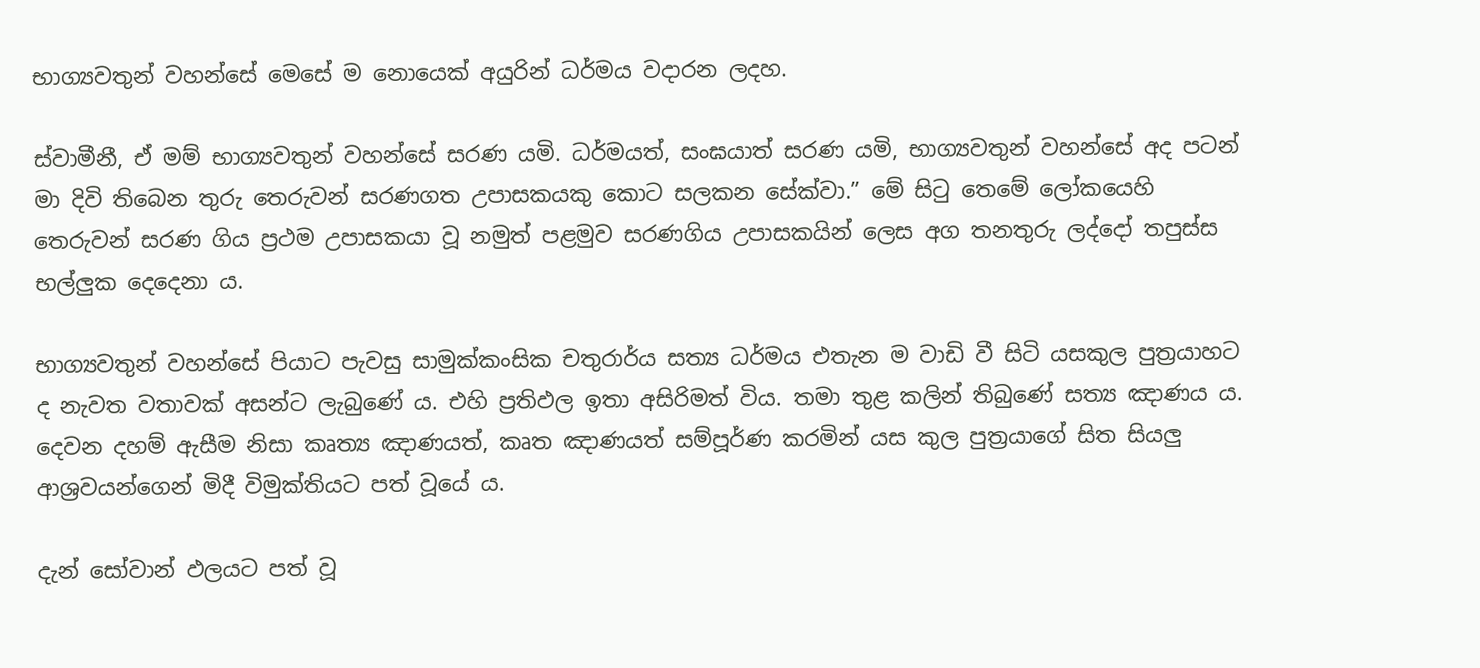භාග්‍යවතුන් වහන්සේ මෙසේ ම නොයෙක් අයුරින් ධර්මය වදාරන ලදහ.

ස්වාමීනී, ඒ මම් භාග්‍යවතුන් වහන්සේ සරණ යමි. ධර්මයත්, සංඝයාත් සරණ යමි, භාග්‍යවතුන් වහන්සේ අද පටන් මා දිවි තිබෙන තුරු තෙරුවන් සරණගත උපාසකයකු කොට සලකන සේක්වා.” මේ සිටු තෙමේ ලෝකයෙහි තෙරුවන් සරණ ගිය ප්‍රථම උපාසකයා වූ නමුත් පළමුව සරණගිය උපාසකයින් ලෙස අග තනතුරු ලද්දෝ තපුස්ස භල්ලුක දෙදෙනා ය.

භාග්‍යවතුන් වහන්සේ පියාට පැවසු සාමුක්කංසික චතුරාර්ය සත්‍ය ධර්මය එතැන ම වාඩි වී සිටි යසකුල පුත්‍රයාහට ද නැවත වතාවක් අසන්ට ලැබුණේ ය. එහි ප්‍රතිඵල ඉතා අසිරිමත් විය. තමා තුළ කලින් තිබුණේ සත්‍ය ඤාණය ය. දෙවන දහම් ඇසීම නිසා කෘත්‍ය ඤාණයත්, කෘත ඤාණයත් සම්පූර්ණ කරමින් යස කුල පුත්‍රයාගේ සිත සියලු ආශ්‍රවයන්ගෙන් මිදී විමුක්තියට පත් වූයේ ය.

දැන් සෝවාන් ඵලයට පත් වූ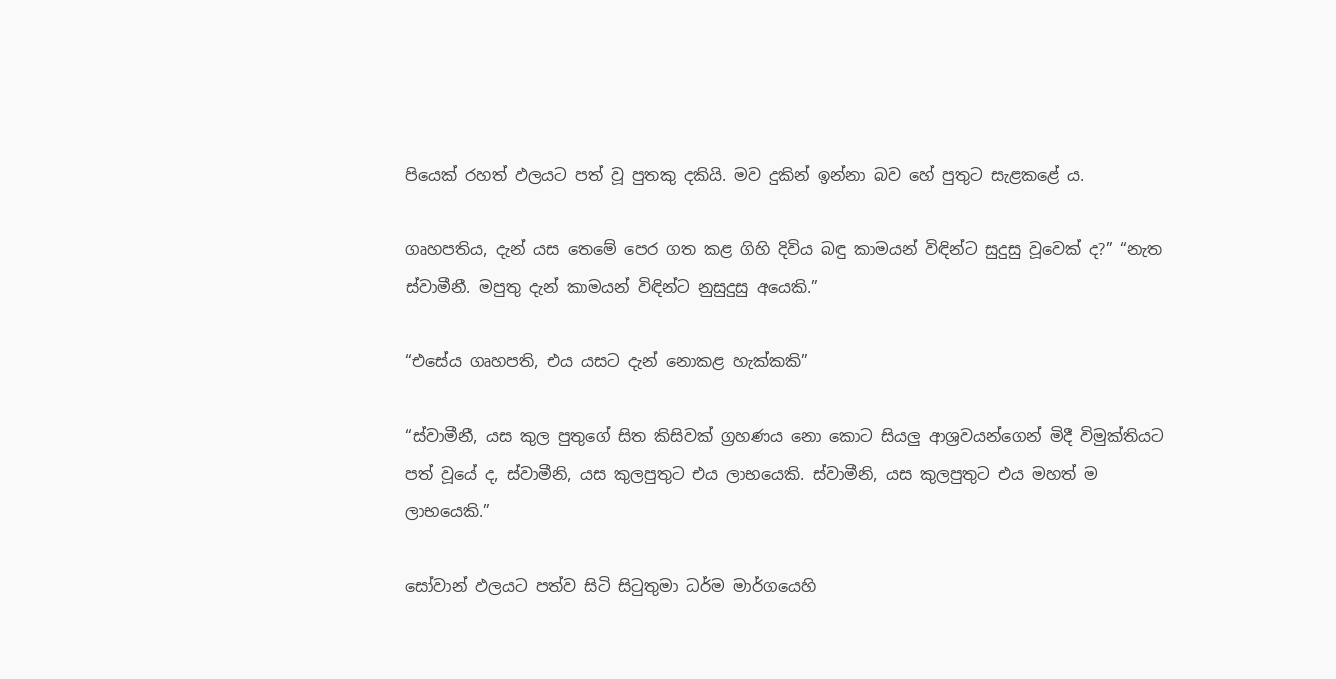පියෙක් රහත් ඵලයට පත් වූ පුතකු දකියි. මව දුකින් ඉන්නා බව හේ පුතුට සැළකළේ ය.

ගෘහපතිය, දැන් යස තෙමේ පෙර ගත කළ ගිහි දිවිය බඳු කාමයන් විඳින්ට සුදුසු වූවෙක් ද?” “නැත ස්වාමීනී. මපුතු දැන් කාමයන් විඳින්ට නුසුදුසු අයෙකි.”

“එසේය ගෘහපති, එය යසට දැන් නොකළ හැක්කකි”

“ස්වාමීනී, යස කුල පුතුගේ සිත කිසිවක් ග්‍රහණය නො කොට සියලු ආශ්‍රවයන්ගෙන් මිදී විමුක්තියට පත් වූයේ ද, ස්වාමීනි, යස කුලපුතුට එය ලාභයෙකි. ස්වාමීනි, යස කුලපුතුට එය මහත් ම ලාභයෙකි.”

සෝවාන් ඵලයට පත්ව සිටි සිටුතුමා ධර්ම මාර්ගයෙහි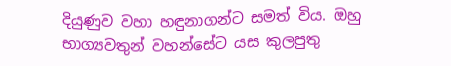දියුණුව වහා හඳුනාගන්ට සමත් විය. ඔහු භාග්‍යවතුන් වහන්සේට යස කුලපුතු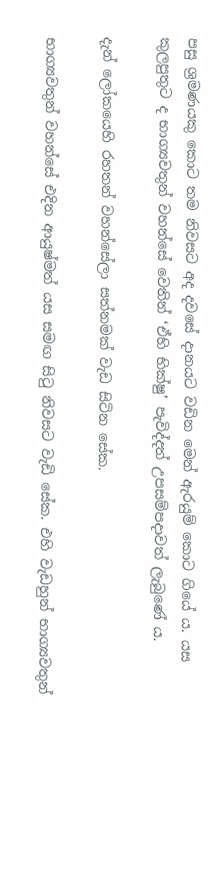පසු ශ්‍රමණයකු කොට තම නිවසට අද දවසේ දානයට වඩින මෙන් ඇරයුම් කොට ගියේ ය. යස කුලපුතුට ද භාග්‍යවතුන් වහන්සේ වෙතින් ‘ඒහි භික්ෂු’ පැවිද්දත් උපසම්පදාවත් ලැබුණේ ය.

දැන් ලෝකයෙහි රහතන් වහන්සේලා සත්නමක් වැඩ සිටින සේක.

භාග්‍යවතුන් වහන්සේ එදින ආයුෂ්මත් යස සමඟ සිටු නිවසට වැඩි සේක. එහි වැඩහුන් භාග්‍යවතුන්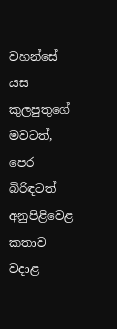වහන්සේ යස කුලපුතුගේ මවටත්, පෙර බිරිඳටත් අනුපිළිවෙළ කතාව වදාළ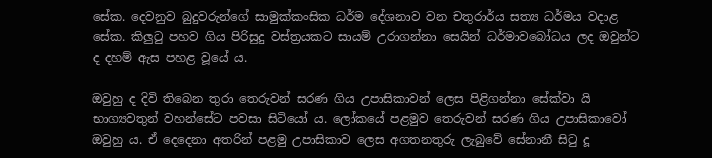සේක. දෙවනුව බුදුවරුන්ගේ සාමුක්කංසික ධර්ම දේශනාව වන චතුරාර්ය සත්‍ය ධර්මය වදාළ සේක. කිලුටු පහව ගිය පිරිසුදු වස්ත්‍රයකට සායම් උරාගන්නා සෙයින් ධර්මාවබෝධය ලද ඔවුන්ට ද දහම් ඇස පහළ වූයේ ය.

ඔවුහු ද දිවි තිබෙන තුරා තෙරුවන් සරණ ගිය උපාසිකාවන් ලෙස පිළිගන්නා සේක්වා යි භාග්‍යවතුන් වහන්සේට පවසා සිටියෝ ය. ලෝකයේ පළමුව තෙරුවන් සරණ ගිය උපාසිකාවෝ ඔවුහු ය. ඒ දෙදෙනා අතරින් පළමු උපාසිකාව ලෙස අගතනතුරු ලැබුවේ සේනානී සිටු දූ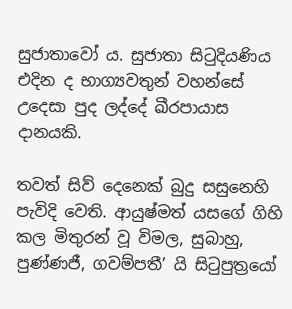සුජාතාවෝ ය. සුජාතා සිටුදියණිය එදින ද භාග්‍යවතුන් වහන්සේ උදෙසා පුද ලද්දේ ඛීරපායාස දානයකි.

තවත් සිව් දෙනෙක් බුදු සසුනෙහි පැවිදි වෙති. ආයුෂ්මත් යසගේ ගිහි කල මිතුරන් වූ විමල, සුබාහු, පුණ්ණජී, ගවම්පතී’ යි සිටුපුත්‍රයෝ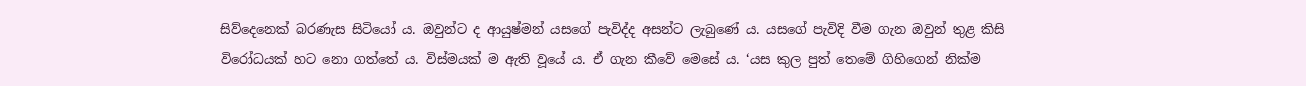සිව්දෙනෙක් බරණැස සිටියෝ ය. ඔවුන්ට ද ආයුෂ්මන් යසගේ පැවිද්ද අසන්ට ලැබුණේ ය. යසගේ පැවිදි වීම ගැන ඔවුන් තුළ කිසි විරෝධයක් හට නො ගත්තේ ය. විස්මයක් ම ඇති වූයේ ය. ඒ ගැන කීවේ මෙසේ ය. ‘යස කුල පුත් තෙමේ ගිහිගෙන් නික්ම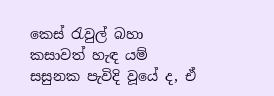කෙස් රැවුල් බහා කසාවත් හැඳ යම් සසුනක පැවිදි වූයේ ද, ඒ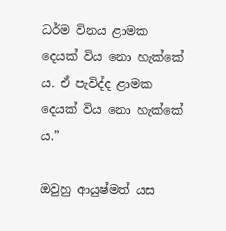ධර්ම විනය ළාමක දෙයක් විය නො හැක්කේ ය. ඒ පැවිද්ද ළාමක දෙයක් විය නො හැක්කේ ය.”

ඔවුහු ආයුෂ්මත් යස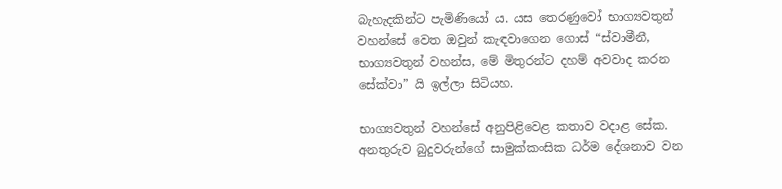බැහැදකින්ට පැමිණියෝ ය. යස තෙරණුවෝ භාග්‍යවතුන් වහන්සේ වෙත ඔවුන් කැඳවාගෙන ගොස් “ස්වාමීනී, භාග්‍යවතුන් වහන්ස, මේ මිතුරන්ට දහම් අවවාද කරන සේක්වා” යි ඉල්ලා සිටියහ.

භාග්‍යවතුන් වහන්සේ අනුපිළිවෙළ කතාව වදාළ සේක. අනතුරුව බුදුවරුන්ගේ සාමුක්කංසික ධර්ම දේශනාව වන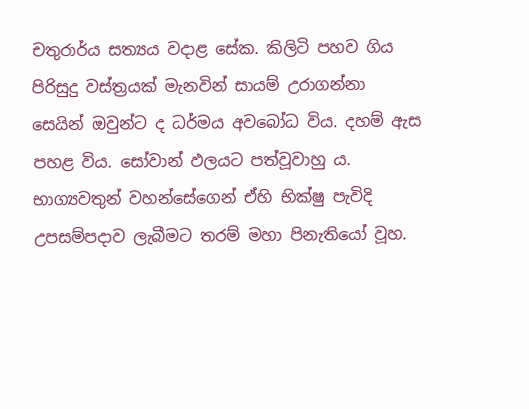චතුරාර්ය සත්‍යය වදාළ සේක. කිලිටි පහව ගිය පිරිසුදු වස්ත්‍රයක් මැනවින් සායම් උරාගන්නා සෙයින් ඔවුන්ට ද ධර්මය අවබෝධ විය. දහම් ඇස පහළ විය. සෝවාන් ඵලයට පත්වූවාහු ය. භාග්‍යවතුන් වහන්සේගෙන් ඒහි භික්ෂු පැවිදි උපසම්පදාව ලැබීමට තරම් මහා පිනැතියෝ වූහ.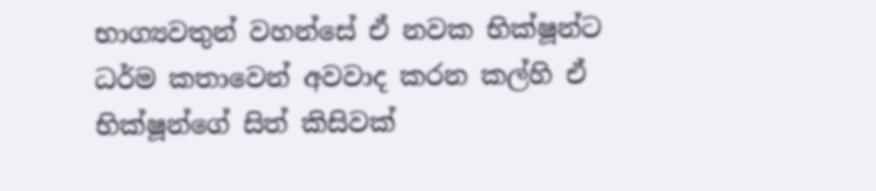භාග්‍යවතුන් වහන්සේ ඒ නවක භික්ෂූන්ට ධර්ම කතාවෙන් අවවාද කරන කල්හි ඒ භික්ෂූන්ගේ සිත් කිසිවක්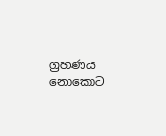ග්‍රහණය නොකොට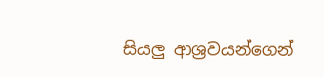සියලු ආශ්‍රවයන්ගෙන්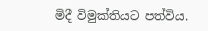මිදී විමුක්තියට පත්විය.